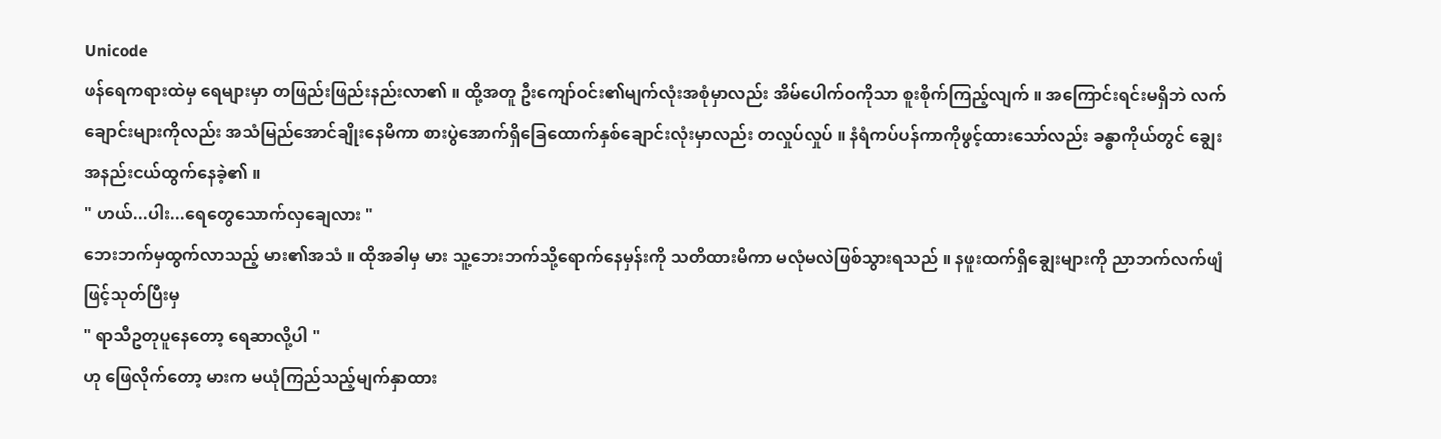Unicode
ဖန်ရေကရားထဲမှ ရေများမှာ တဖြည်းဖြည်းနည်းလာ၏ ။ ထို့အတူ ဦးကျော်ဝင်း၏မျက်လုံးအစုံမှာလည်း အိမ်ပေါက်ဝကိုသာ စူးစိုက်ကြည့်လျက် ။ အကြောင်းရင်းမရှိဘဲ လက်ချောင်းများကိုလည်း အသံမြည်အောင်ချိုးနေမိကာ စားပွဲအောက်ရှိခြေထောက်နှစ်ချောင်းလုံးမှာလည်း တလှုပ်လှုပ် ။ နံရံကပ်ပန်ကာကိုဖွင့်ထားသော်လည်း ခန္ဓာကိုယ်တွင် ချွေးအနည်းငယ်ထွက်နေခဲ့၏ ။
" ဟယ်...ပါး...ရေတွေသောက်လှချေလား "
ဘေးဘက်မှထွက်လာသည့် မား၏အသံ ။ ထိုအခါမှ မား သူ့ဘေးဘက်သို့ရောက်နေမှန်းကို သတိထားမိကာ မလုံမလဲဖြစ်သွားရသည် ။ နဖူးထက်ရှိချွေးများကို ညာဘက်လက်ဖျံဖြင့်သုတ်ပြီးမှ
" ရာသီဥတုပူနေတော့ ရေဆာလို့ပါ "
ဟု ဖြေလိုက်တော့ မားက မယုံကြည်သည့်မျက်နှာထား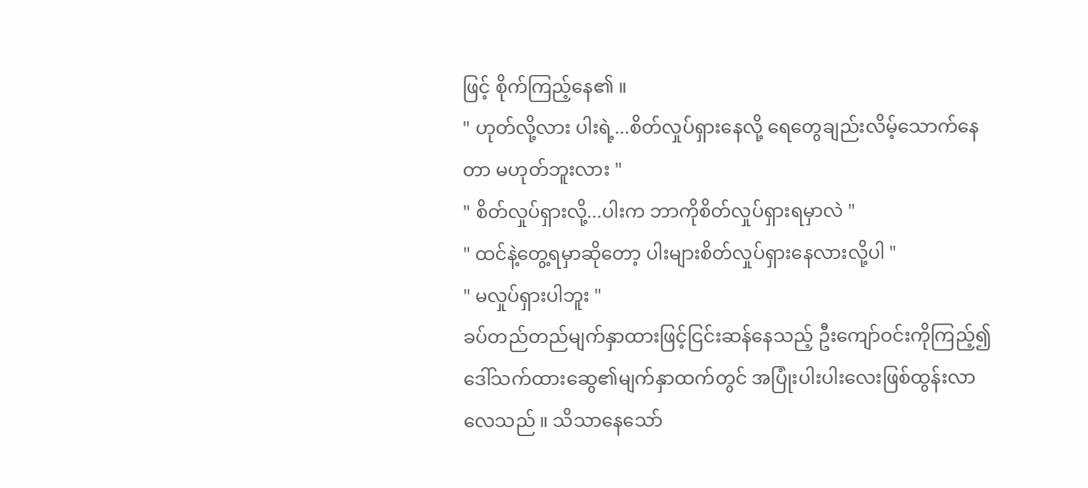ဖြင့် စိုက်ကြည့်နေ၏ ။
" ဟုတ်လို့လား ပါးရဲ့...စိတ်လှုပ်ရှားနေလို့ ရေတွေချည်းလိမ့်သောက်နေတာ မဟုတ်ဘူးလား "
" စိတ်လှုပ်ရှားလို့...ပါးက ဘာကိုစိတ်လှုပ်ရှားရမှာလဲ "
" ထင်နဲ့တွေ့ရမှာဆိုတော့ ပါးများစိတ်လှုပ်ရှားနေလားလို့ပါ "
" မလှုပ်ရှားပါဘူး "
ခပ်တည်တည်မျက်နှာထားဖြင့်ငြင်းဆန်နေသည့် ဦးကျော်ဝင်းကိုကြည့်၍ ဒေါ်သက်ထားဆွေ၏မျက်နှာထက်တွင် အပြုံးပါးပါးလေးဖြစ်ထွန်းလာလေသည် ။ သိသာနေသော်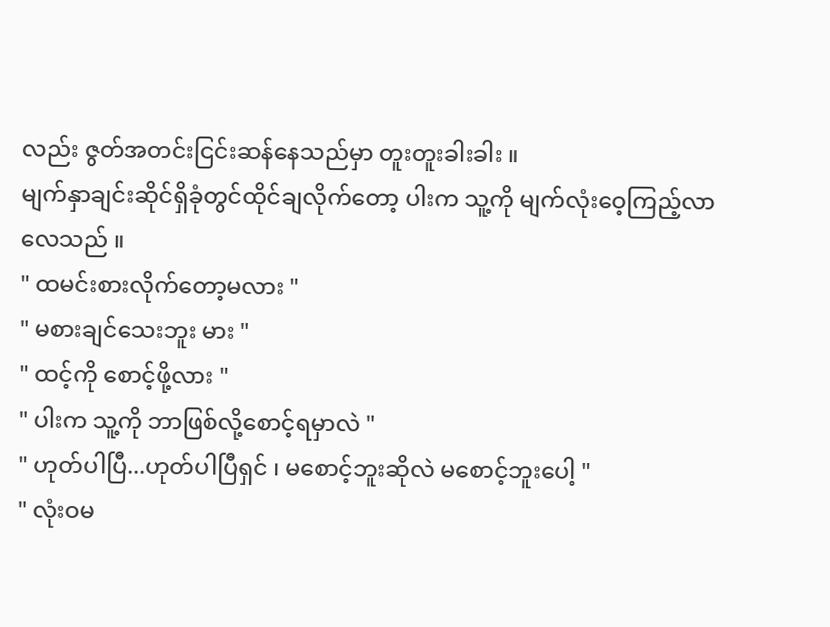လည်း ဇွတ်အတင်းငြင်းဆန်နေသည်မှာ တူးတူးခါးခါး ။
မျက်နှာချင်းဆိုင်ရှိခုံတွင်ထိုင်ချလိုက်တော့ ပါးက သူ့ကို မျက်လုံးဝေ့ကြည့်လာလေသည် ။
" ထမင်းစားလိုက်တော့မလား "
" မစားချင်သေးဘူး မား "
" ထင့်ကို စောင့်ဖို့လား "
" ပါးက သူ့ကို ဘာဖြစ်လို့စောင့်ရမှာလဲ "
" ဟုတ်ပါပြီ...ဟုတ်ပါပြီရှင် ၊ မစောင့်ဘူးဆိုလဲ မစောင့်ဘူးပေါ့ "
" လုံးဝမ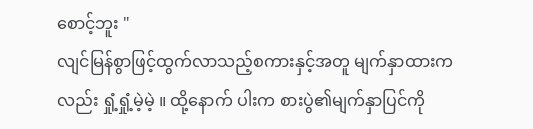စောင့်ဘူး "
လျင်မြန်စွာဖြင့်ထွက်လာသည့်စကားနှင့်အတူ မျက်နှာထားကလည်း ရှုံ့ရှုံ့မဲ့မဲ့ ။ ထို့နောက် ပါးက စားပွဲ၏မျက်နှာပြင်ကို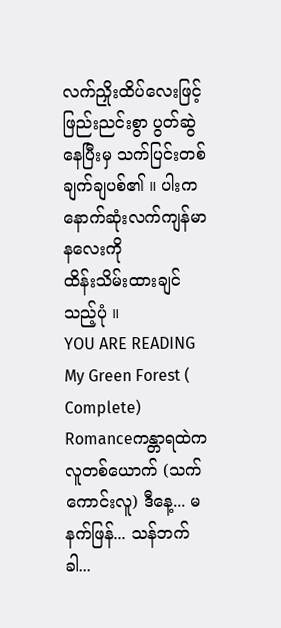လက်ညှိုးထိပ်လေးဖြင့် ဖြည်းညင်းစွာ ပွတ်ဆွဲနေပြီးမှ သက်ပြင်းတစ်ချက်ချပစ်၏ ။ ပါးက နောက်ဆုံးလက်ကျန်မာနလေးကို
ထိန်းသိမ်းထားချင်သည့်ပုံ ။
YOU ARE READING
My Green Forest ( Complete)
Romanceကန္တာရထဲက လူတစ်ယောက် (သက်ကောင်းလူ) ဒီနေ့... မနက်ဖြန်... သန်ဘက်ခါ...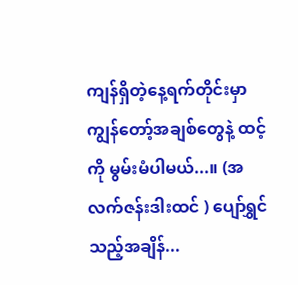ကျန်ရှိတဲ့နေ့ရက်တိုင်းမှာ ကျွန်တော့်အချစ်တွေနဲ့ ထင့်ကို မွမ်းမံပါမယ်...။ (အလက်ဇန်းဒါးထင် ) ပျော်ရွှင်သည့်အချိန်...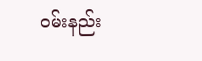ဝမ်းနည်း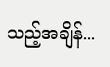သည့်အချိန်...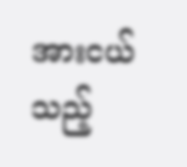အားငယ်သည့်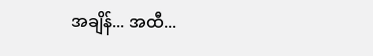အချိန်... အထီ...